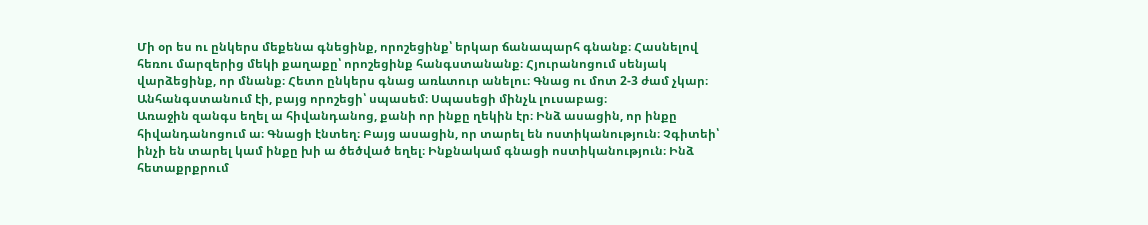Մի օր ես ու ընկերս մեքենա գնեցինք, որոշեցինք՝ երկար ճանապարհ գնանք։ Հասնելով հեռու մարզերից մեկի քաղաքը՝ որոշեցինք հանգստանանք։ Հյուրանոցում սենյակ վարձեցինք, որ մնանք։ Հետո ընկերս գնաց առևտուր անելու։ Գնաց ու մոտ 2-3 ժամ չկար։ Անհանգստանում էի, բայց որոշեցի՝ սպասեմ։ Սպասեցի մինչև լուսաբաց։
Առաջին զանգս եղել ա հիվանդանոց, քանի որ ինքը ղեկին էր։ Ինձ ասացին, որ ինքը հիվանդանոցում ա։ Գնացի էնտեղ։ Բայց ասացին, որ տարել են ոստիկանություն։ Չգիտեի՝ ինչի են տարել կամ ինքը խի ա ծեծված եղել։ Ինքնակամ գնացի ոստիկանություն։ Ինձ հետաքրքրում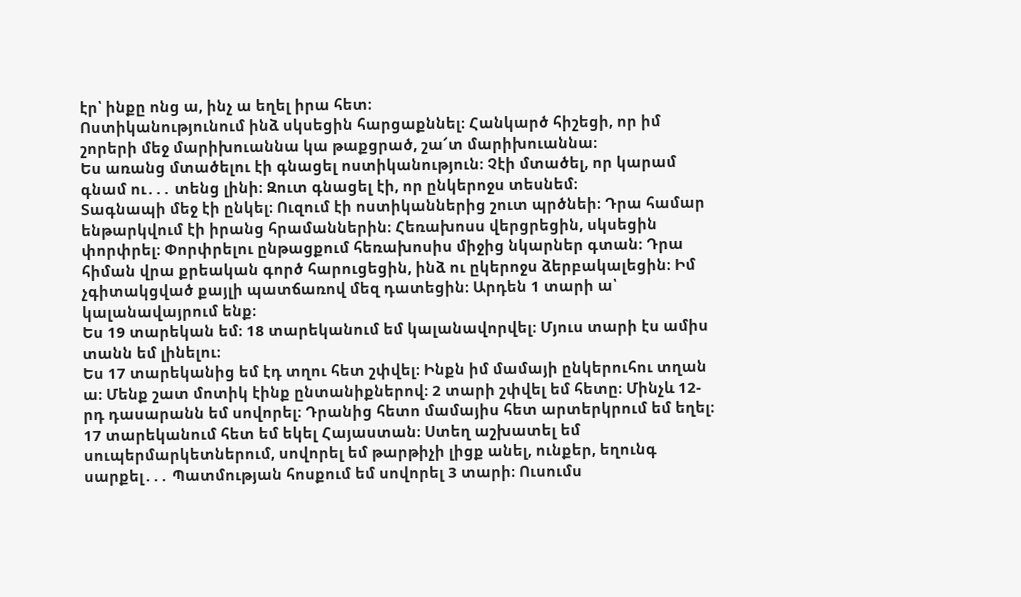էր՝ ինքը ոնց ա, ինչ ա եղել իրա հետ։
Ոստիկանությունում ինձ սկսեցին հարցաքննել։ Հանկարծ հիշեցի, որ իմ շորերի մեջ մարիխուաննա կա թաքցրած, շա՜տ մարիխուաննա։
Ես առանց մտածելու էի գնացել ոստիկանություն։ Չէի մտածել, որ կարամ գնամ ու․․․ տենց լինի։ Զուտ գնացել էի, որ ընկերոջս տեսնեմ։
Տագնապի մեջ էի ընկել։ Ուզում էի ոստիկաններից շուտ պրծնեի։ Դրա համար ենթարկվում էի իրանց հրամաններին։ Հեռախոսս վերցրեցին, սկսեցին փորփրել։ Փորփրելու ընթացքում հեռախոսիս միջից նկարներ գտան։ Դրա հիման վրա քրեական գործ հարուցեցին, ինձ ու ըկերոջս ձերբակալեցին։ Իմ չգիտակցված քայլի պատճառով մեզ դատեցին։ Արդեն 1 տարի ա՝ կալանավայրում ենք։
Ես 19 տարեկան եմ։ 18 տարեկանում եմ կալանավորվել։ Մյուս տարի էս ամիս տանն եմ լինելու։
Ես 17 տարեկանից եմ էդ տղու հետ շփվել։ Ինքն իմ մամայի ընկերուհու տղան ա։ Մենք շատ մոտիկ էինք ընտանիքներով։ 2 տարի շփվել եմ հետը։ Մինչև 12-րդ դասարանն եմ սովորել։ Դրանից հետո մամայիս հետ արտերկրում եմ եղել։ 17 տարեկանում հետ եմ եկել Հայաստան։ Ստեղ աշխատել եմ սուպերմարկետներում, սովորել եմ թարթիչի լիցք անել, ունքեր, եղունգ սարքել․․․ Պատմության հոսքում եմ սովորել 3 տարի։ Ուսումս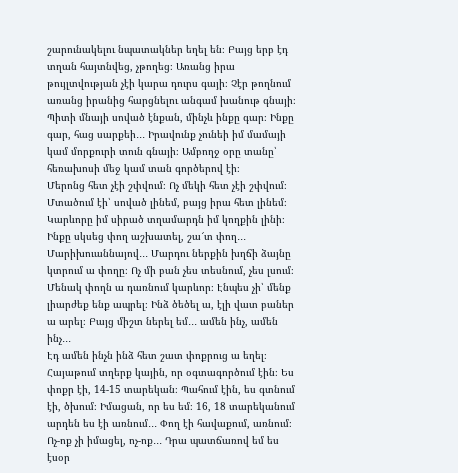շարունակելու նպատակներ եղել են։ Բայց երբ էդ տղան հայտնվեց, չթողեց։ Առանց իրա թույլտվության չէի կարա դուրս գայի։ Չէր թողնում առանց իրանից հարցնելու անգամ խանութ գնայի։ Պիտի մնայի սոված էնքան, մինչև ինքը գար։ Ինքը գար, հաց սարքեի․․․ Իրավունք չունեի իմ մամայի կամ մորքուրի տուն գնայի։ Ամբողջ օրը տանը՝ հեռախոսի մեջ կամ տան գործերով էի։
Մերոնց հետ չէի շփվում։ Ոչ մեկի հետ չէի շփվում։ Մտածում էի՝ սոված լինեմ, բայց իրա հետ լինեմ։ Կարևորը իմ սիրած տղամարդն իմ կողքին լինի։
Ինքը սկսեց փող աշխատել, շա՜տ փող․․․ Մարիխուաննայով․․․ Մարդու ներքին խղճի ձայնը կտրում ա փողը։ Ոչ մի բան չես տեսնում, չես լսում։ Մենակ փողն ա դառնում կարևոր։ Էնպես չի՝ մենք լիարժեք ենք ապրել։ Ինձ ծեծել ա, էլի վատ բաներ ա արել։ Բայց միշտ ներել եմ․․․ ամեն ինչ, ամեն ինչ․․․
Էդ ամեն ինչն ինձ հետ շատ փոքրուց ա եղել։ Հայաթում տղերք կային, որ օգտագործում էին։ Ես փոքր էի, 14-15 տարեկան։ Պահում էին, ես գտնում էի, ծխում։ Իմացան, որ ես եմ։ 16, 18 տարեկանում արդեն ես էի առնում․․․ Փող էի հավաքում, առնում։ Ոչ-ոք չի իմացել, ոչ-ոք․․․ Դրա պատճառով եմ ես էսօր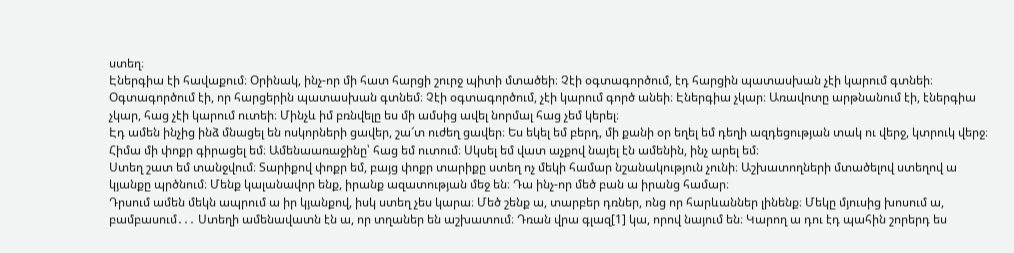ստեղ։
Էներգիա էի հավաքում։ Օրինակ, ինչ-որ մի հատ հարցի շուրջ պիտի մտածեի։ Չէի օգտագործում, էդ հարցին պատասխան չէի կարում գտնեի։ Օգտագործում էի, որ հարցերին պատասխան գտնեմ։ Չէի օգտագործում, չէի կարում գործ անեի։ Էներգիա չկար։ Առավոտը արթնանում էի, էներգիա չկար, հաց չէի կարում ուտեի։ Մինչև իմ բռնվելը ես մի ամսից ավել նորմալ հաց չեմ կերել։
Էդ ամեն ինչից ինձ մնացել են ոսկորների ցավեր, շա՜տ ուժեղ ցավեր։ Ես եկել եմ բերդ, մի քանի օր եղել եմ դեղի ազդեցության տակ ու վերջ, կտրուկ վերջ։ Հիմա մի փոքր գիրացել եմ։ Ամենաառաջինը՝ հաց եմ ուտում։ Սկսել եմ վատ աչքով նայել էն ամենին, ինչ արել եմ։
Ստեղ շատ եմ տանջվում։ Տարիքով փոքր եմ, բայց փոքր տարիքը ստեղ ոչ մեկի համար նշանակություն չունի։ Աշխատողների մտածելով ստեղով ա կյանքը պրծնում։ Մենք կալանավոր ենք, իրանք ազատության մեջ են։ Դա ինչ-որ մեծ բան ա իրանց համար։
Դրսում ամեն մեկն ապրում ա իր կյանքով, իսկ ստեղ չես կարա։ Մեծ շենք ա, տարբեր դռներ, ոնց որ հարևաններ լինենք։ Մեկը մյուսից խոսում ա, բամբասում․․․ Ստեղի ամենավատն էն ա, որ տղաներ են աշխատում։ Դռան վրա գլազ[1] կա, որով նայում են։ Կարող ա դու էդ պահին շորերդ ես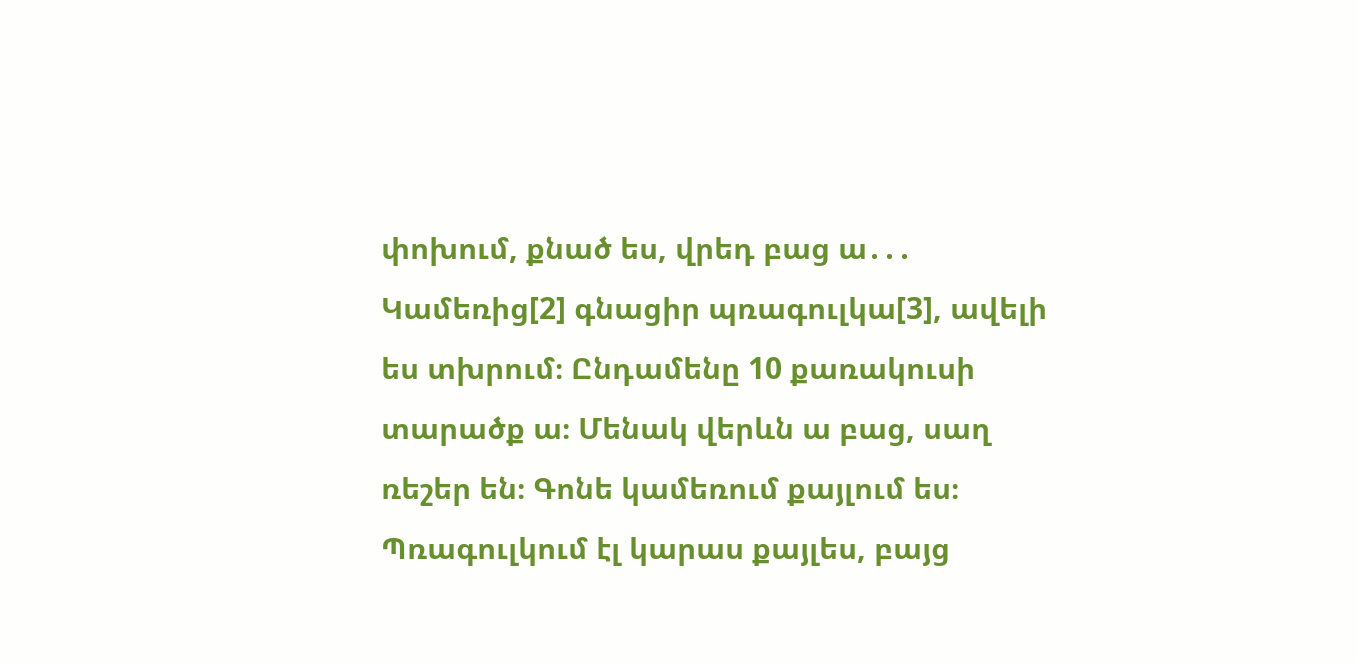փոխում, քնած ես, վրեդ բաց ա․․․
Կամեռից[2] գնացիր պռագուլկա[3], ավելի ես տխրում։ Ընդամենը 10 քառակուսի տարածք ա։ Մենակ վերևն ա բաց, սաղ ռեշեր են։ Գոնե կամեռում քայլում ես։ Պռագուլկում էլ կարաս քայլես, բայց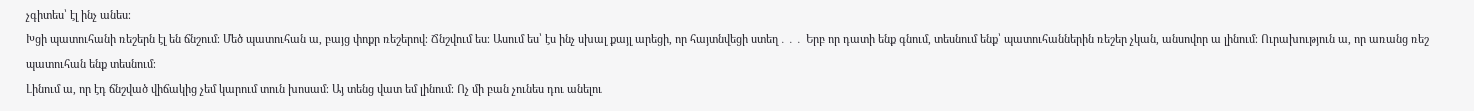չգիտես՝ էլ ինչ անես։
Խցի պատուհանի ռեշերն էլ են ճնշում։ Մեծ պատուհան ա, բայց փոքր ռեշերով։ Ճնշվում ես։ Ասում ես՝ էս ինչ սխալ քայլ արեցի, որ հայտնվեցի ստեղ․․․ Երբ որ դատի ենք գնում, տեսնում ենք՝ պատուհաններին ռեշեր չկան, անսովոր ա լինում։ Ուրախություն ա, որ առանց ռեշ պատուհան ենք տեսնում։
Լինում ա, որ էդ ճնշված վիճակից չեմ կարում տուն խոսամ։ Այ տենց վատ եմ լինում։ Ոչ մի բան չունես դու անելու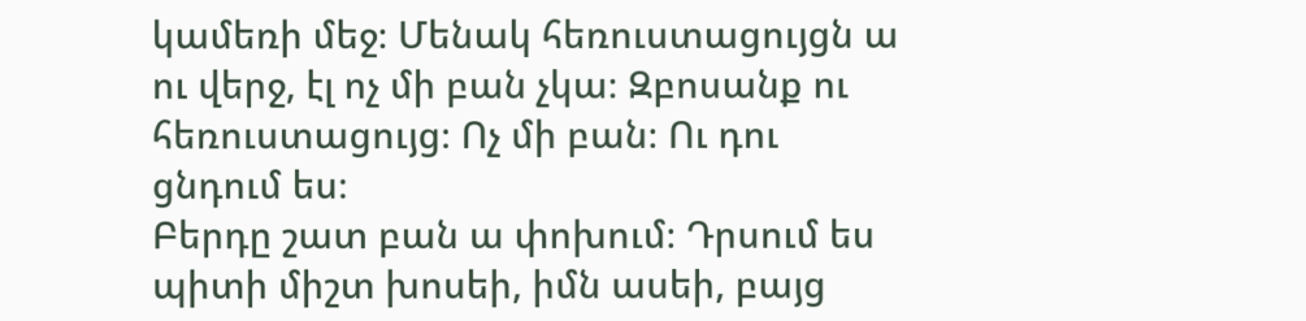կամեռի մեջ։ Մենակ հեռուստացույցն ա ու վերջ, էլ ոչ մի բան չկա։ Զբոսանք ու հեռուստացույց։ Ոչ մի բան։ Ու դու ցնդում ես։
Բերդը շատ բան ա փոխում։ Դրսում ես պիտի միշտ խոսեի, իմն ասեի, բայց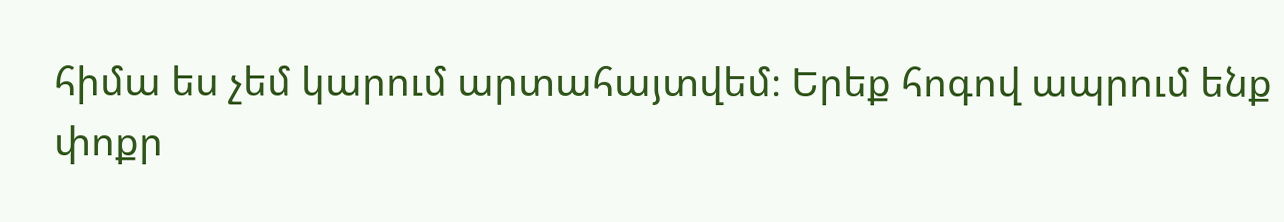հիմա ես չեմ կարում արտահայտվեմ։ Երեք հոգով ապրում ենք փոքր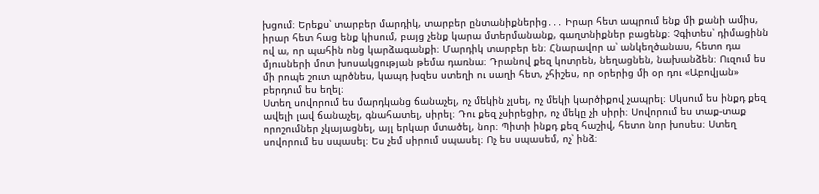խցում։ Երեքս՝ տարբեր մարդիկ, տարբեր ընտանիքներից․․․ Իրար հետ ապրում ենք մի քանի ամիս, իրար հետ հաց ենք կիսում, բայց չենք կարա մտերմանանք, գաղտնիքներ բացենք։ Չգիտես՝ դիմացինն ով ա, որ պահին ոնց կարձագանքի։ Մարդիկ տարբեր են։ Հնարավոր ա՝ անկեղծանաս, հետո դա մյուսների մոտ խոսակցության թեմա դառնա։ Դրանով քեզ կոտրեն, նեղացնեն, նախանձեն։ Ուզում ես մի րոպե շուտ պրծնես, կապդ խզես ստեղի ու սաղի հետ, չհիշես, որ օրերից մի օր դու «Աբովյան» բերդում ես եղել։
Ստեղ սովորում ես մարդկանց ճանաչել, ոչ մեկին չլսել, ոչ մեկի կարծիքով չապրել։ Սկսում ես ինքդ քեզ ավելի լավ ճանաչել, գնահատել, սիրել։ Դու քեզ չսիրեցիր, ոչ մեկը չի սիրի։ Սովորում ես տաք-տաք որոշումներ չկայացնել, այլ երկար մտածել, նոր։ Պիտի ինքդ քեզ հաշիվ, հետո նոր խոսես։ Ստեղ սովորում ես սպասել։ Ես չեմ սիրում սպասել։ Ոչ ես սպասեմ, ոչ՝ ինձ։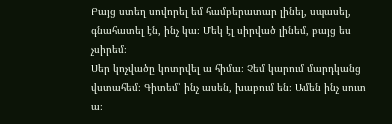Բայց ստեղ սովորել եմ համբերատար լինել, սպասել, գնահատել էն, ինչ կա։ Մեկ էլ սիրված լինեմ, բայց ես չսիրեմ։
Սեր կոչվածը կոտրվել ա հիմա։ Չեմ կարում մարդկանց վստահեմ։ Գիտեմ՝ ինչ ասեն, խաբում են։ Ամեն ինչ սուտ ա։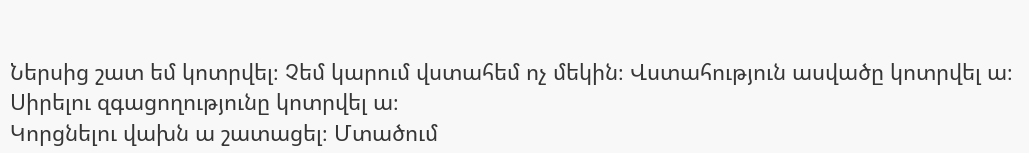Ներսից շատ եմ կոտրվել։ Չեմ կարում վստահեմ ոչ մեկին։ Վստահություն ասվածը կոտրվել ա։ Սիրելու զգացողությունը կոտրվել ա։
Կորցնելու վախն ա շատացել։ Մտածում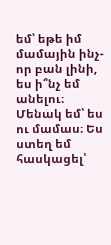եմ՝ եթե իմ մամային ինչ-որ բան լինի, ես ի՞նչ եմ անելու։ Մենակ եմ՝ ես ու մամաս։ Ես ստեղ եմ հասկացել՝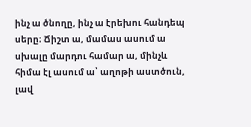ինչ ա ծնողը, ինչ ա էրեխու հանդեպ սերը։ Ճիշտ ա, մամաս ասում ա սխալը մարդու համար ա, մինչև հիմա էլ ասում ա՝ աղոթի աստծուն, լավ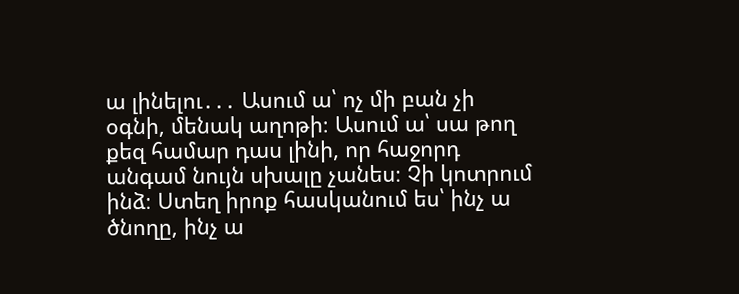ա լինելու․․․ Ասում ա՝ ոչ մի բան չի օգնի, մենակ աղոթի։ Ասում ա՝ սա թող քեզ համար դաս լինի, որ հաջորդ անգամ նույն սխալը չանես։ Չի կոտրում ինձ։ Ստեղ իրոք հասկանում ես՝ ինչ ա ծնողը, ինչ ա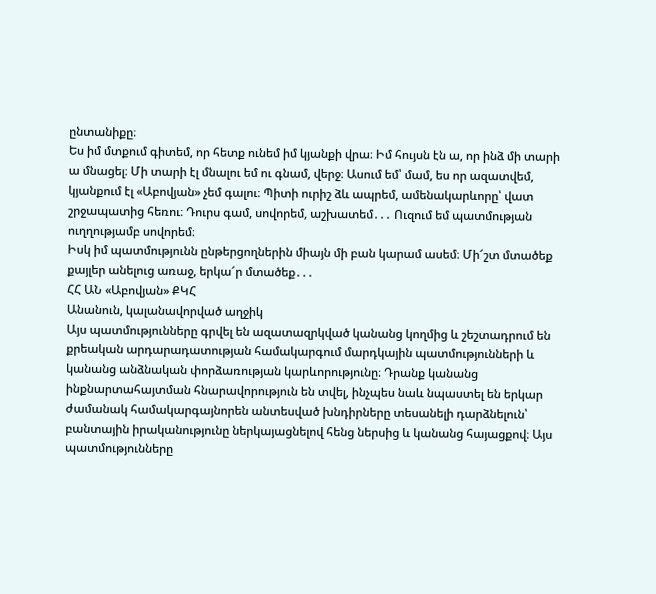ընտանիքը։
Ես իմ մտքում գիտեմ, որ հետք ունեմ իմ կյանքի վրա։ Իմ հույսն էն ա, որ ինձ մի տարի ա մնացել։ Մի տարի էլ մնալու եմ ու գնամ, վերջ։ Ասում եմ՝ մամ, ես որ ազատվեմ, կյանքում էլ «Աբովյան» չեմ գալու։ Պիտի ուրիշ ձև ապրեմ, ամենակարևորը՝ վատ շրջապատից հեռու։ Դուրս գամ, սովորեմ, աշխատեմ․․․ Ուզում եմ պատմության ուղղությամբ սովորեմ։
Իսկ իմ պատմությունն ընթերցողներին միայն մի բան կարամ ասեմ։ Մի՜շտ մտածեք քայլեր անելուց առաջ, երկա՜ր մտածեք․․․
ՀՀ ԱՆ «Աբովյան» ՔԿՀ
Անանուն, կալանավորված աղջիկ
Այս պատմությունները գրվել են ազատազրկված կանանց կողմից և շեշտադրում են քրեական արդարադատության համակարգում մարդկային պատմությունների և կանանց անձնական փորձառության կարևորությունը։ Դրանք կանանց ինքնարտահայտման հնարավորություն են տվել, ինչպես նաև նպաստել են երկար ժամանակ համակարգայնորեն անտեսված խնդիրները տեսանելի դարձնելուն՝ բանտային իրականությունը ներկայացնելով հենց ներսից և կանանց հայացքով։ Այս պատմությունները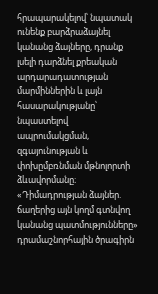հրապարակելով՝ նպատակ ունենք բարձրաձայնել կանանց ձայները, դրանք լսելի դարձնել քրեական արդարադատության մարմիններին և լայն հասարակությանը՝ նպաստելով ապրումակցման, զգայունության և փոխըմբռնման մթնոլորտի ձևավորմանը։
«Դիմադրության ձայներ. ճաղերից այն կողմ գտնվող կանանց պատմությունները» դրամաշնորհային ծրագիրն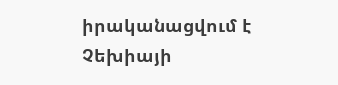իրականացվում է Չեխիայի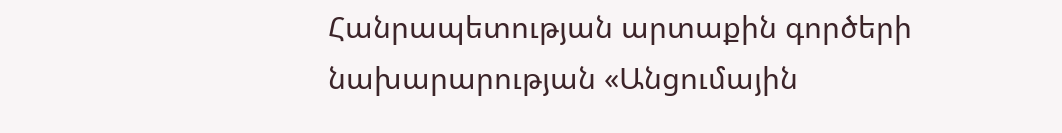Հանրապետության արտաքին գործերի նախարարության «Անցումային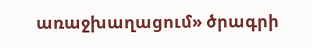առաջխաղացում» ծրագրի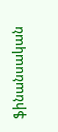ֆինանսական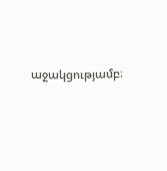աջակցությամբ։